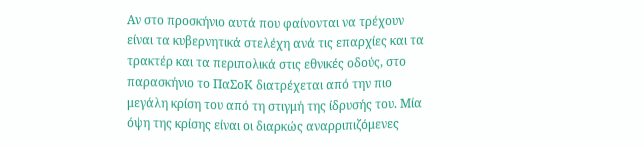Αν στο προσκήνιο αυτά που φαίνονται να τρέχουν είναι τα κυβερνητικά στελέχη ανά τις επαρχίες και τα τρακτέρ και τα περιπολικά στις εθνικές οδούς, στο παρασκήνιο το ΠαΣοΚ διατρέχεται από την πιο μεγάλη κρίση του από τη στιγμή της ίδρυσής του. Μία όψη της κρίσης είναι οι διαρκώς αναρριπιζόμενες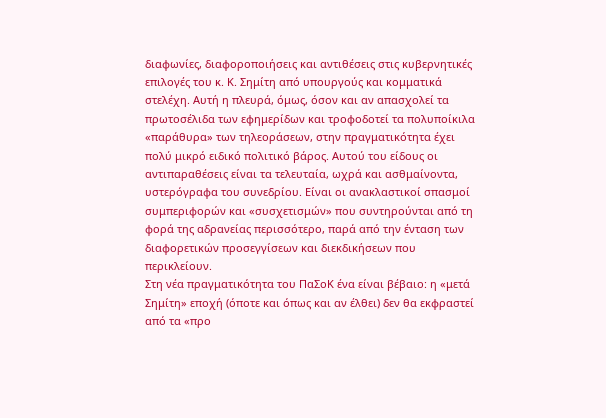διαφωνίες, διαφοροποιήσεις και αντιθέσεις στις κυβερνητικές επιλογές του κ. Κ. Σημίτη από υπουργούς και κομματικά στελέχη. Αυτή η πλευρά, όμως, όσον και αν απασχολεί τα πρωτοσέλιδα των εφημερίδων και τροφοδοτεί τα πολυποίκιλα «παράθυρα» των τηλεοράσεων, στην πραγματικότητα έχει πολύ μικρό ειδικό πολιτικό βάρος. Αυτού του είδους οι αντιπαραθέσεις είναι τα τελευταία, ωχρά και ασθμαίνοντα, υστερόγραφα του συνεδρίου. Είναι οι ανακλαστικοί σπασμοί συμπεριφορών και «συσχετισμών» που συντηρούνται από τη φορά της αδρανείας περισσότερο, παρά από την ένταση των διαφορετικών προσεγγίσεων και διεκδικήσεων που περικλείουν.
Στη νέα πραγματικότητα του ΠαΣοΚ ένα είναι βέβαιο: η «μετά Σημίτη» εποχή (όποτε και όπως και αν έλθει) δεν θα εκφραστεί από τα «προ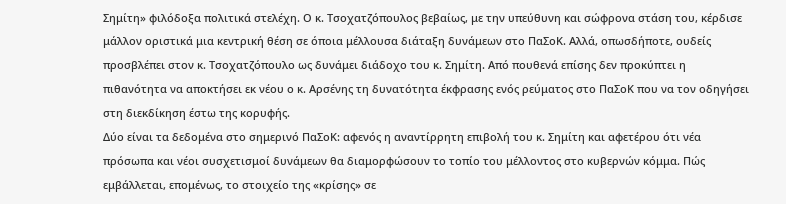Σημίτη» φιλόδοξα πολιτικά στελέχη. Ο κ. Τσοχατζόπουλος βεβαίως, με την υπεύθυνη και σώφρονα στάση του, κέρδισε μάλλον οριστικά μια κεντρική θέση σε όποια μέλλουσα διάταξη δυνάμεων στο ΠαΣοΚ. Αλλά, οπωσδήποτε, ουδείς προσβλέπει στον κ. Τσοχατζόπουλο ως δυνάμει διάδοχο του κ. Σημίτη. Από πουθενά επίσης δεν προκύπτει η πιθανότητα να αποκτήσει εκ νέου ο κ. Αρσένης τη δυνατότητα έκφρασης ενός ρεύματος στο ΠαΣοΚ που να τον οδηγήσει στη διεκδίκηση έστω της κορυφής.
Δύο είναι τα δεδομένα στο σημερινό ΠαΣοΚ: αφενός η αναντίρρητη επιβολή του κ. Σημίτη και αφετέρου ότι νέα πρόσωπα και νέοι συσχετισμοί δυνάμεων θα διαμορφώσουν το τοπίο του μέλλοντος στο κυβερνών κόμμα. Πώς εμβάλλεται, επομένως, το στοιχείο της «κρίσης» σε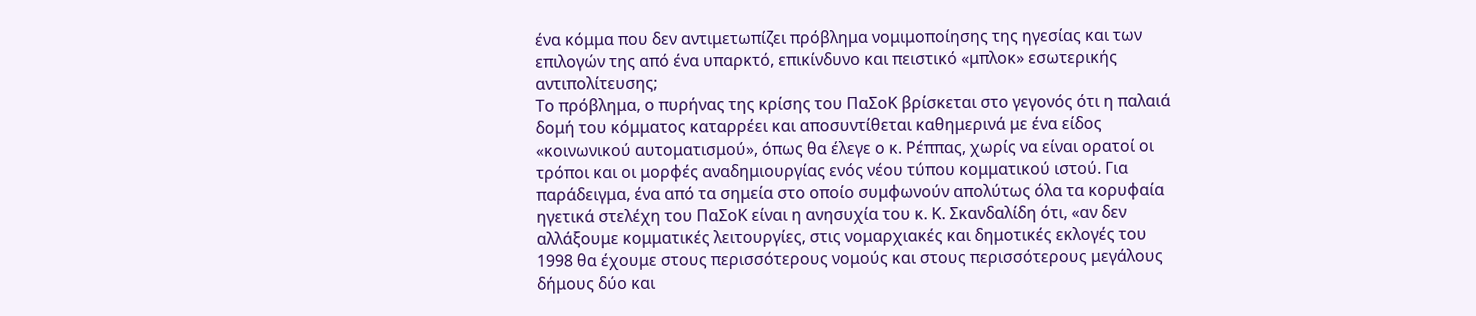ένα κόμμα που δεν αντιμετωπίζει πρόβλημα νομιμοποίησης της ηγεσίας και των επιλογών της από ένα υπαρκτό, επικίνδυνο και πειστικό «μπλοκ» εσωτερικής αντιπολίτευσης;
Το πρόβλημα, ο πυρήνας της κρίσης του ΠαΣοΚ βρίσκεται στο γεγονός ότι η παλαιά δομή του κόμματος καταρρέει και αποσυντίθεται καθημερινά με ένα είδος «κοινωνικού αυτοματισμού», όπως θα έλεγε ο κ. Ρέππας, χωρίς να είναι ορατοί οι τρόποι και οι μορφές αναδημιουργίας ενός νέου τύπου κομματικού ιστού. Για παράδειγμα, ένα από τα σημεία στο οποίο συμφωνούν απολύτως όλα τα κορυφαία ηγετικά στελέχη του ΠαΣοΚ είναι η ανησυχία του κ. Κ. Σκανδαλίδη ότι, «αν δεν αλλάξουμε κομματικές λειτουργίες, στις νομαρχιακές και δημοτικές εκλογές του 1998 θα έχουμε στους περισσότερους νομούς και στους περισσότερους μεγάλους δήμους δύο και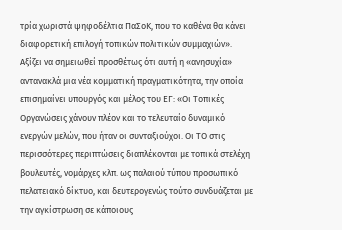τρία χωριστά ψηφοδέλτια ΠαΣοΚ, που το καθένα θα κάνει διαφορετική επιλογή τοπικών πολιτικών συμμαχιών».
Αξίζει να σημειωθεί προσθέτως ότι αυτή η «ανησυχία» αντανακλά μια νέα κομματική πραγματικότητα, την οποία επισημαίνει υπουργός και μέλος του ΕΓ: «Οι Τοπικές Οργανώσεις χάνουν πλέον και το τελευταίο δυναμικό ενεργών μελών, που ήταν οι συνταξιούχοι. Οι ΤΟ στις περισσότερες περιπτώσεις διαπλέκονται με τοπικά στελέχη βουλευτές, νομάρχες κλπ. ως παλαιού τύπου προσωπικό πελατειακό δίκτυο, και δευτερογενώς τούτο συνδυάζεται με την αγκίστρωση σε κάποιους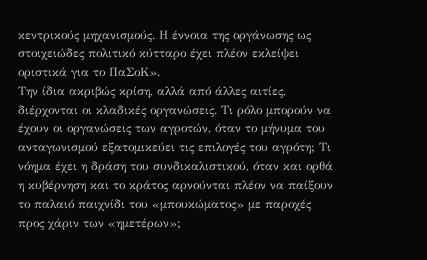κεντρικούς μηχανισμούς. Η έννοια της οργάνωσης ως στοιχειώδες πολιτικό κύτταρο έχει πλέον εκλείψει οριστικά για το ΠαΣοΚ».
Την ίδια ακριβώς κρίση, αλλά από άλλες αιτίες, διέρχονται οι κλαδικές οργανώσεις. Τι ρόλο μπορούν να έχουν οι οργανώσεις των αγροτών, όταν το μήνυμα του ανταγωνισμού εξατομικεύει τις επιλογές του αγρότη; Τι νόημα έχει η δράση του συνδικαλιστικού, όταν και ορθά η κυβέρνηση και το κράτος αρνούνται πλέον να παίξουν το παλαιό παιχνίδι του «μπουκώματος» με παροχές προς χάριν των «ημετέρων»;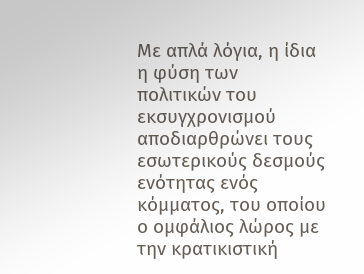Με απλά λόγια, η ίδια η φύση των πολιτικών του εκσυγχρονισμού αποδιαρθρώνει τους εσωτερικούς δεσμούς ενότητας ενός κόμματος, του οποίου ο ομφάλιος λώρος με την κρατικιστική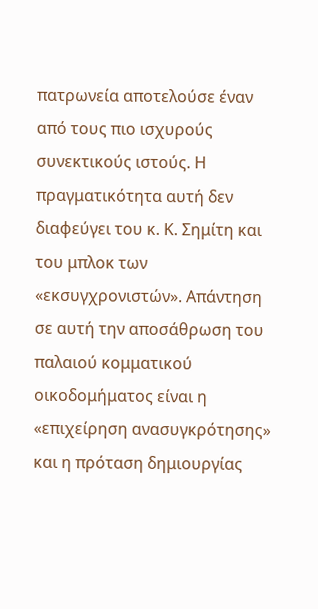πατρωνεία αποτελούσε έναν από τους πιο ισχυρούς συνεκτικούς ιστούς. Η πραγματικότητα αυτή δεν διαφεύγει του κ. Κ. Σημίτη και του μπλοκ των «εκσυγχρονιστών». Απάντηση σε αυτή την αποσάθρωση του παλαιού κομματικού οικοδομήματος είναι η «επιχείρηση ανασυγκρότησης» και η πρόταση δημιουργίας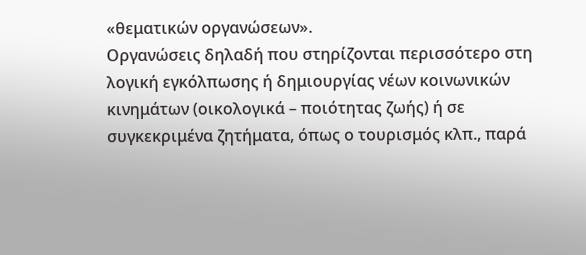«θεματικών οργανώσεων».
Οργανώσεις δηλαδή που στηρίζονται περισσότερο στη λογική εγκόλπωσης ή δημιουργίας νέων κοινωνικών κινημάτων (οικολογικά – ποιότητας ζωής) ή σε συγκεκριμένα ζητήματα, όπως ο τουρισμός κλπ., παρά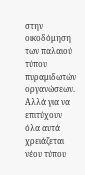στην οικοδόμηση των παλαιού τύπου πυραμιδωτών οργανώσεων.
Αλλά για να επιτύχουν όλα αυτά χρειάζεται νέου τύπου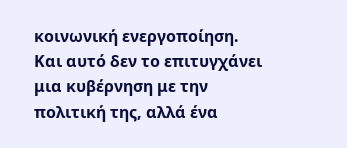κοινωνική ενεργοποίηση. Και αυτό δεν το επιτυγχάνει μια κυβέρνηση με την πολιτική της, αλλά ένα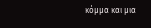κόμμα και μια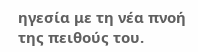ηγεσία με τη νέα πνοή της πειθούς του.